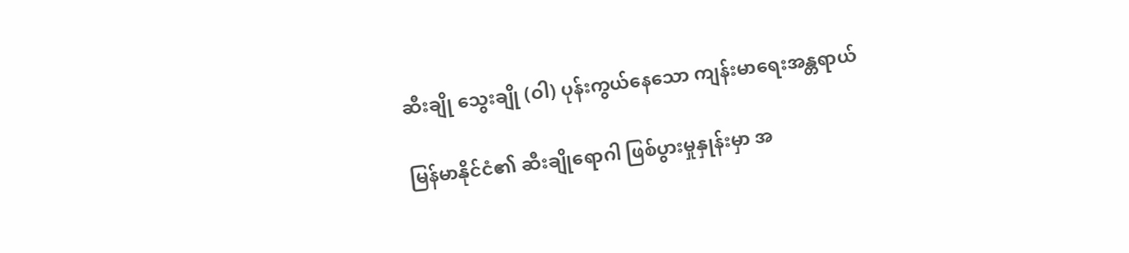ဆီးချို သွေးချို (ဝါ) ပုန်းကွယ်နေသော ကျန်းမာရေးအန္တရာယ်

မြန်မာနိုင်ငံ၏ ဆီးချိုရောဂါ ဖြစ်ပွားမှုနှုန်းမှာ အ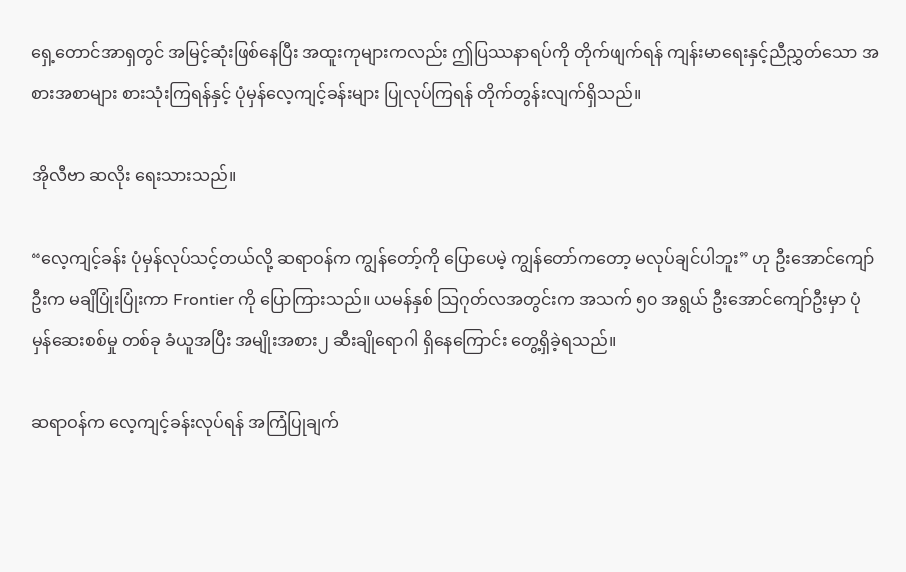ရှေ့တောင်အာရှတွင် အမြင့်ဆုံးဖြစ်နေပြီး အထူးကုများကလည်း ဤပြဿနာရပ်ကို တိုက်ဖျက်ရန် ကျန်းမာရေးနှင့်ညီညွှတ်သော အစားအစာများ စားသုံးကြရန်နှင့် ပုံမှန်လေ့ကျင့်ခန်းများ ပြုလုပ်ကြရန် တိုက်တွန်းလျက်ရှိသည်။

အိုလီဗာ ဆလိုး ရေးသားသည်။

“လေ့ကျင့်ခန်း ပုံမှန်လုပ်သင့်တယ်လို့ ဆရာဝန်က ကျွန်တော့်ကို ပြောပေမဲ့ ကျွန်တော်ကတော့ မလုပ်ချင်ပါဘူး” ဟု ဦးအောင်ကျော်ဦးက မချိပြုံးပြုံးကာ Frontier ကို ပြောကြားသည်။ ယမန်နှစ် သြဂုတ်လအတွင်းက အသက် ၅၀ အရွယ် ဦးအောင်ကျော်ဦးမှာ ပုံမှန်ဆေးစစ်မှု တစ်ခု ခံယူအပြီး အမျိုးအစား၂ ဆီးချိုရောဂါ ရှိနေကြောင်း တွေ့ရှိခဲ့ရသည်။

ဆရာဝန်က လေ့ကျင့်ခန်းလုပ်ရန် အကြံပြုချက်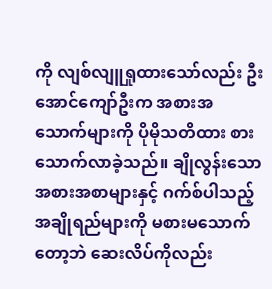ကို လျစ်လျူရှုထားသော်လည်း ဦးအောင်ကျော်ဦးက အစားအသောက်များကို ပိုမိုသတိထား စားသောက်လာခဲ့သည်။ ချိုလွန်းသော အစားအစာများနှင့် ဂက်စ်ပါသည့် အချိုရည်များကို မစားမသောက်တော့ဘဲ ဆေးလိပ်ကိုလည်း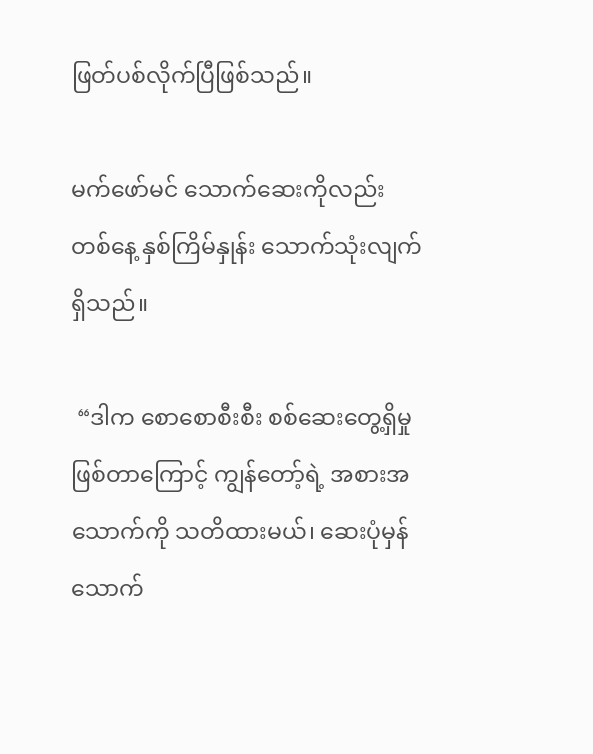ဖြတ်ပစ်လိုက်ပြီဖြစ်သည်။

မက်ဖော်မင် သောက်ဆေးကိုလည်း တစ်နေ့ နှစ်ကြိမ်နှုန်း သောက်သုံးလျက်ရှိသည်။

 “ဒါက စောစောစီးစီး စစ်ဆေးတွေ့ရှိမှု ဖြစ်တာကြောင့် ကျွန်တော့်ရဲ့ အစားအသောက်ကို သတိထားမယ်၊ ဆေးပုံမှန်သောက်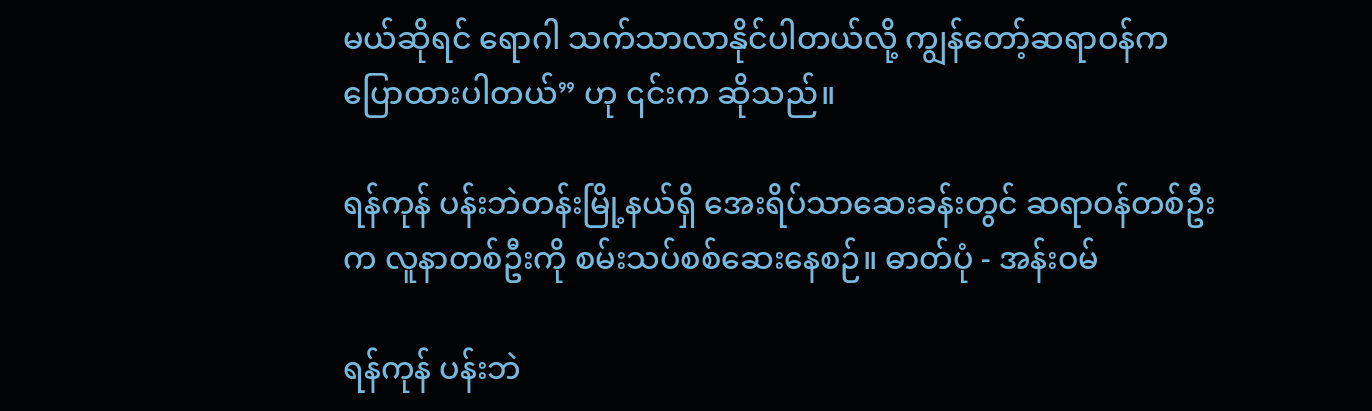မယ်ဆိုရင် ရောဂါ သက်သာလာနိုင်ပါတယ်လို့ ကျွန်တော့်ဆရာဝန်က ပြောထားပါတယ်” ဟု ၎င်းက ဆိုသည်။

ရန်ကုန် ပန်းဘဲတန်းမြို့နယ်ရှိ အေးရိပ်သာဆေးခန်းတွင် ဆရာဝန်တစ်ဦးက လူနာတစ်ဦးကို စမ်းသပ်စစ်ဆေးနေစဉ်။ ဓာတ်ပုံ - အန်းဝမ်

ရန်ကုန် ပန်းဘဲ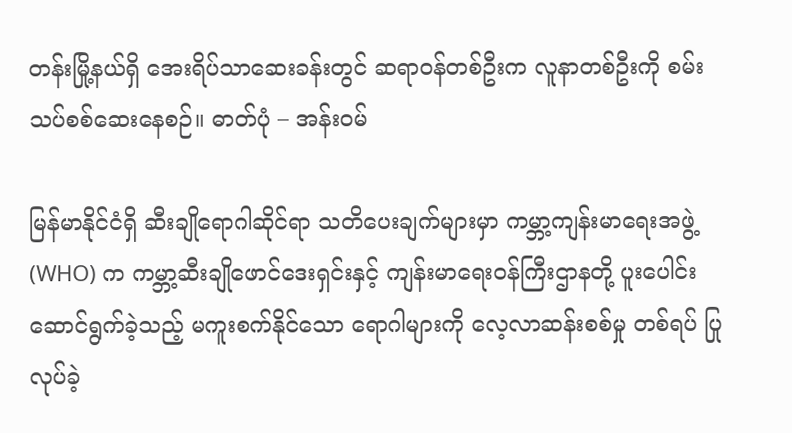တန်းမြို့နယ်ရှိ အေးရိပ်သာဆေးခန်းတွင် ဆရာဝန်တစ်ဦးက လူနာတစ်ဦးကို စမ်းသပ်စစ်ဆေးနေစဉ်။ ဓာတ်ပုံ – အန်းဝမ်

မြန်မာနိုင်ငံရှိ ဆီးချိုရောဂါဆိုင်ရာ သတိပေးချက်များမှာ ကမ္ဘာ့ကျန်းမာရေးအဖွဲ့ (WHO) က ကမ္ဘာ့ဆီးချိုဖောင်ဒေးရှင်းနှင့် ကျန်းမာရေးဝန်ကြီးဌာနတို့ ပူးပေါင်းဆောင်ရွက်ခဲ့သည့် မကူးစက်နိုင်သော ရောဂါများကို လေ့လာဆန်းစစ်မှု တစ်ရပ် ပြုလုပ်ခဲ့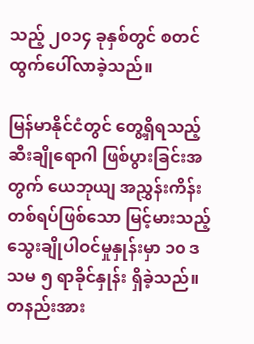သည့် ၂၀၁၄ ခုနှစ်တွင် စတင်ထွက်ပေါ်လာခဲ့သည်။

မြန်မာနိုင်ငံတွင် တွေ့ရှိရသည့် ဆီးချိုရောဂါ ဖြစ်ပွားခြင်းအတွက် ယေဘုယျ အညွှန်းကိန်း တစ်ရပ်ဖြစ်သော မြင့်မားသည့် သွေးချိုပါဝင်မှုနှုန်းမှာ ၁၀ ဒသမ ၅ ရာခိုင်နှုန်း ရှိခဲ့သည်။ တနည်းအား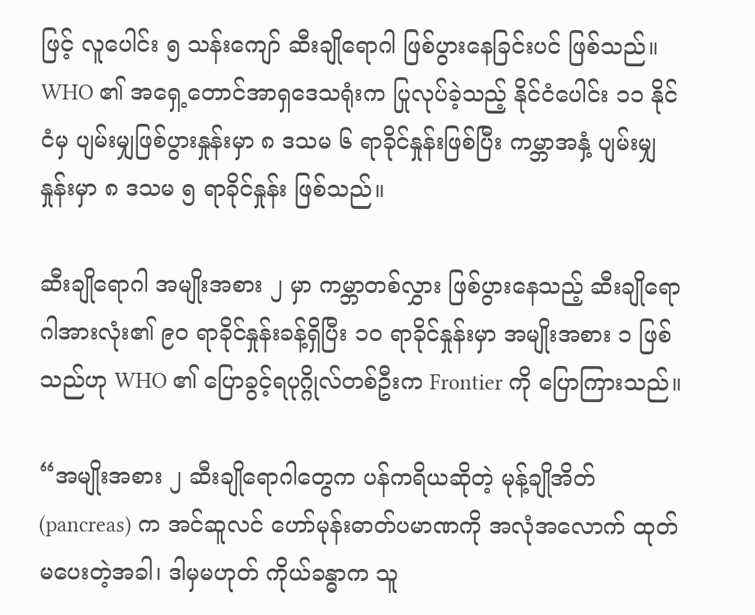ဖြင့် လူပေါင်း ၅ သန်းကျော် ဆီးချိုရောဂါ ဖြစ်ပွားနေခြင်းပင် ဖြစ်သည်။ WHO ၏ အရှေ့တောင်အာရှဒေသရုံးက ပြုလုပ်ခဲ့သည့် နိုင်ငံပေါင်း ၁၁ နိုင်ငံမှ ပျမ်းမျှဖြစ်ပွားနှုန်းမှာ ၈ ဒသမ ၆ ရာခိုင်နှုန်းဖြစ်ပြီး ကမ္ဘာအနှံ့ ပျမ်းမျှနှုန်းမှာ ၈ ဒသမ ၅ ရာခိုင်နှုန်း ဖြစ်သည်။

ဆီးချိုရောဂါ အမျိုးအစား ၂ မှာ ကမ္ဘာတစ်လွှား ဖြစ်ပွားနေသည့် ဆီးချိုရောဂါအားလုံး၏ ၉၀ ရာခိုင်နှုန်းခန့်ရှိပြီး ၁၀ ရာခိုင်နှုန်းမှာ အမျိုးအစား ၁ ဖြစ်သည်ဟု WHO ၏ ပြောခွင့်ရပုဂ္ဂိုလ်တစ်ဦးက Frontier ကို ပြောကြားသည်။

“အမျိုးအစား ၂ ဆီးချိုရောဂါတွေက ပန်ကရိယဆိုတဲ့ မုန့်ချိုအိတ်(pancreas) က အင်ဆူလင် ဟော်မုန်းဓာတ်ပမာဏကို အလုံအလောက် ထုတ်မပေးတဲ့အခါ၊ ဒါမှမဟုတ် ကိုယ်ခန္ဓာက သူ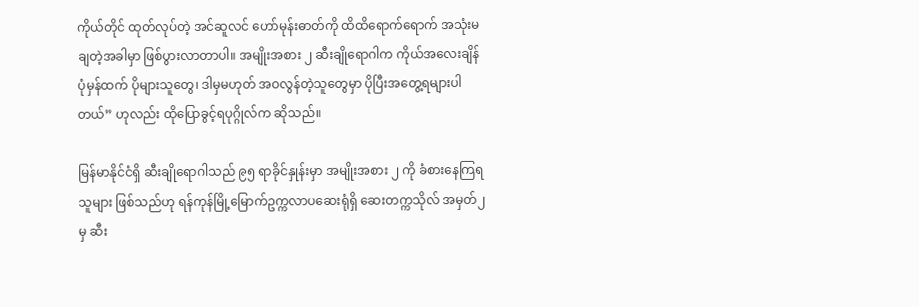ကိုယ်တိုင် ထုတ်လုပ်တဲ့ အင်ဆူလင် ဟော်မုန်းဓာတ်ကို ထိထိရောက်ရောက် အသုံးမချတဲ့အခါမှာ ဖြစ်ပွားလာတာပါ။ အမျိုးအစား ၂ ဆီးချိုရောဂါက ကိုယ်အလေးချိန် ပုံမှန်ထက် ပိုများသူတွေ၊ ဒါမှမဟုတ် အဝလွန်တဲ့သူတွေမှာ ပိုပြီးအတွေ့ရများပါတယ်” ဟုလည်း ထိုပြောခွင့်ရပုဂ္ဂိုလ်က ဆိုသည်။

မြန်မာနိုင်ငံရှိ ဆီးချိုရောဂါသည် ၉၅ ရာခိုင်နှုန်းမှာ အမျိုးအစား ၂ ကို ခံစားနေကြရသူများ ဖြစ်သည်ဟု ရန်ကုန်မြို့မြောက်ဥက္ကလာပဆေးရုံရှိ ဆေးတက္ကသိုလ် အမှတ်၂ မှ ဆီး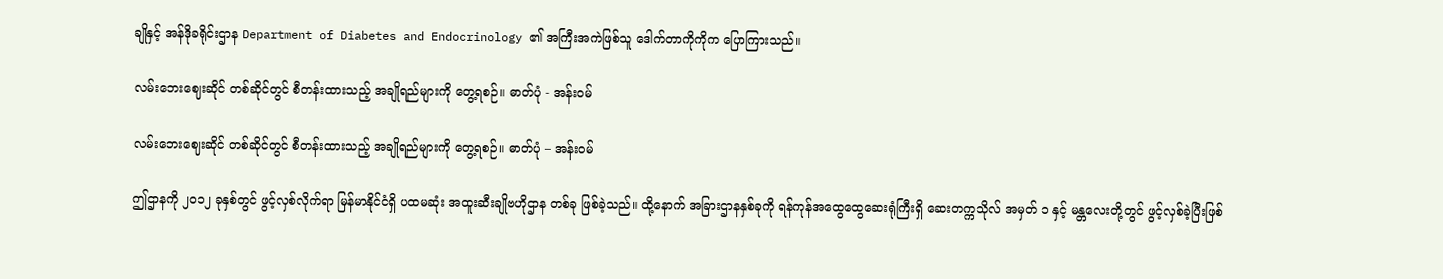ချိုနှင့် အန်ဒိုခရိုင်းဌာန Department of Diabetes and Endocrinology ၏ အကြီးအကဲဖြစ်သူ ဒေါက်တာကိုကိုက ပြောကြားသည်။

လမ်းဘေးဈေးဆိုင် တစ်ဆိုင်တွင် စီတန်းထားသည့် အချိုရည်များကို တွေ့ရစဉ်။ ဓာတ်ပုံ - အန်းဝမ်

လမ်းဘေးဈေးဆိုင် တစ်ဆိုင်တွင် စီတန်းထားသည့် အချိုရည်များကို တွေ့ရစဉ်။ ဓာတ်ပုံ – အန်းဝမ်

ဤဌာနကို ၂၀၁၂ ခုနှစ်တွင် ဖွင့်လှစ်လိုက်ရာ မြန်မာနိုင်ငံရှိ ပထမဆုံး အထူးဆီးချိုဗဟိုဌာန တစ်ခု ဖြစ်ခဲ့သည်။ ထို့နောက် အခြားဌာနနှစ်ခုကို ရန်ကုန်အထွေထွေဆေးရုံကြီးရှိ ဆေးတက္ကသိုလ် အမှတ် ၁ နှင့် မန္တလေးတို့တွင် ဖွင့်လှစ်ခဲ့ပြီးဖြစ်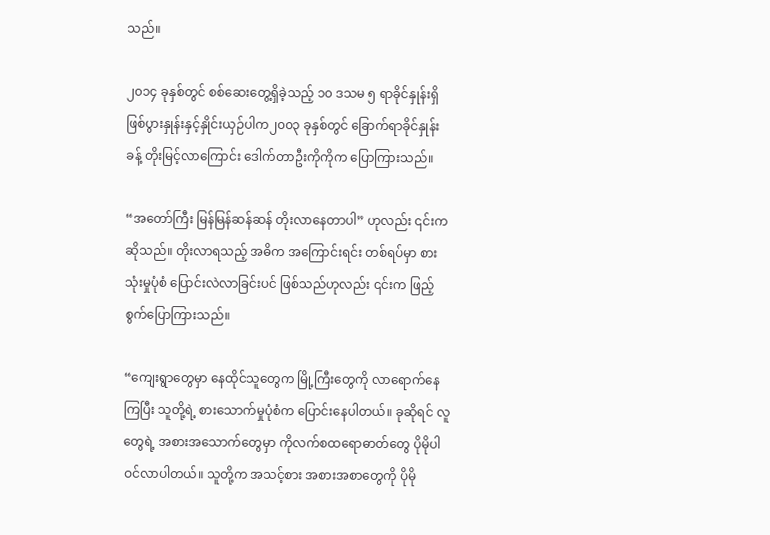သည်။

၂၀၁၄ ခုနှစ်တွင် စစ်ဆေးတွေ့ရှိခဲ့သည့် ၁၀ ဒသမ ၅ ရာခိုင်နှုန်းရှိ ဖြစ်ပွားနှုန်းနှင့်နှိုင်းယှဉ်ပါက၂၀၀၃ ခုနှစ်တွင် ခြောက်ရာခိုင်နှုန်းခန့် တိုးမြင့်လာကြောင်း ဒေါက်တာဦးကိုကိုက ပြောကြားသည်။

“အတော်ကြီး မြန်မြန်ဆန်ဆန် တိုးလာနေတာပါ” ဟုလည်း ၎င်းက ဆိုသည်။ တိုးလာရသည့် အဓိက အကြောင်းရင်း တစ်ရပ်မှာ စားသုံးမှုပုံစံ ပြောင်းလဲလာခြင်းပင် ဖြစ်သည်ဟုလည်း ၎င်းက ဖြည့်စွက်ပြောကြားသည်။

“ကျေးရွာတွေမှာ နေထိုင်သူတွေက မြို့ကြီးတွေကို လာရောက်နေကြပြီး သူတို့ရဲ့ စားသောက်မှုပုံစံက ပြောင်းနေပါတယ်။ ခုဆိုရင် လူတွေရဲ့ အစားအသောက်တွေမှာ ကိုလက်စထရောဓာတ်တွေ ပိုမိုပါဝင်လာပါတယ်။ သူတို့က အသင့်စား အစားအစာတွေကို ပိုမို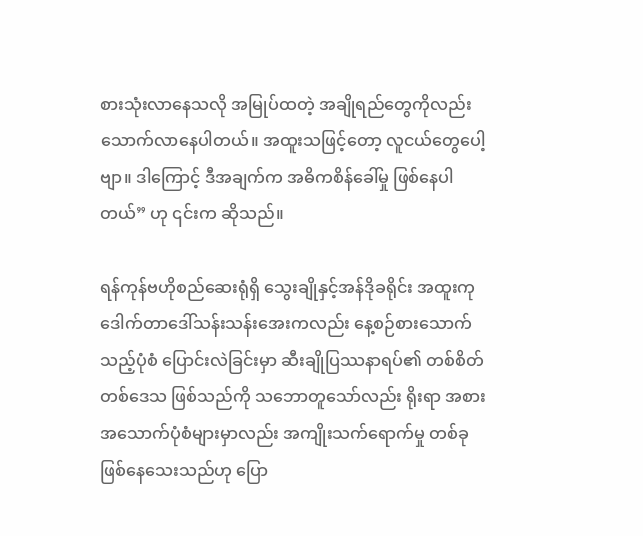စားသုံးလာနေသလို အမြုပ်ထတဲ့ အချိုရည်တွေကိုလည်း သောက်လာနေပါတယ်။ အထူးသဖြင့်တော့ လူငယ်တွေပေါ့ဗျာ။ ဒါကြောင့် ဒီအချက်က အဓိကစိန်ခေါ်မှု ဖြစ်နေပါတယ်” ဟု ၎င်းက ဆိုသည်။

ရန်ကုန်ဗဟိုစည်ဆေးရုံရှိ သွေးချိုနှင့်အန်ဒိုခရိုင်း အထူးကု ဒေါက်တာဒေါ်သန်းသန်းအေးကလည်း နေ့စဉ်စားသောက်သည့်ပုံစံ ပြောင်းလဲခြင်းမှာ ဆီးချိုပြဿနာရပ်၏ တစ်စိတ်တစ်ဒေသ ဖြစ်သည်ကို သဘောတူသော်လည်း ရိုးရာ အစားအသောက်ပုံစံများမှာလည်း အကျိုးသက်ရောက်မှု တစ်ခု ဖြစ်နေသေးသည်ဟု ပြော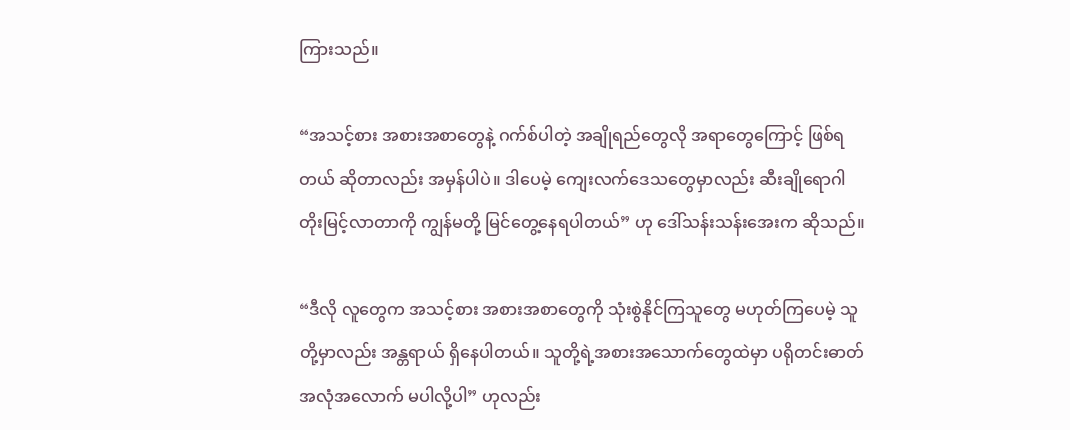ကြားသည်။

“အသင့်စား အစားအစာတွေနဲ့ ဂက်စ်ပါတဲ့ အချိုရည်တွေလို အရာတွေကြောင့် ဖြစ်ရတယ် ဆိုတာလည်း အမှန်ပါပဲ။ ဒါပေမဲ့ ကျေးလက်ဒေသတွေမှာလည်း ဆီးချိုရောဂါ တိုးမြင့်လာတာကို ကျွန်မတို့ မြင်တွေ့နေရပါတယ်” ဟု ဒေါ်သန်းသန်းအေးက ဆိုသည်။

“ဒီလို လူတွေက အသင့်စား အစားအစာတွေကို သုံးစွဲနိုင်ကြသူတွေ မဟုတ်ကြပေမဲ့ သူတို့မှာလည်း အန္တရာယ် ရှိနေပါတယ်။ သူတို့ရဲ့အစားအသောက်တွေထဲမှာ ပရိုတင်းဓာတ် အလုံအလောက် မပါလို့ပါ” ဟုလည်း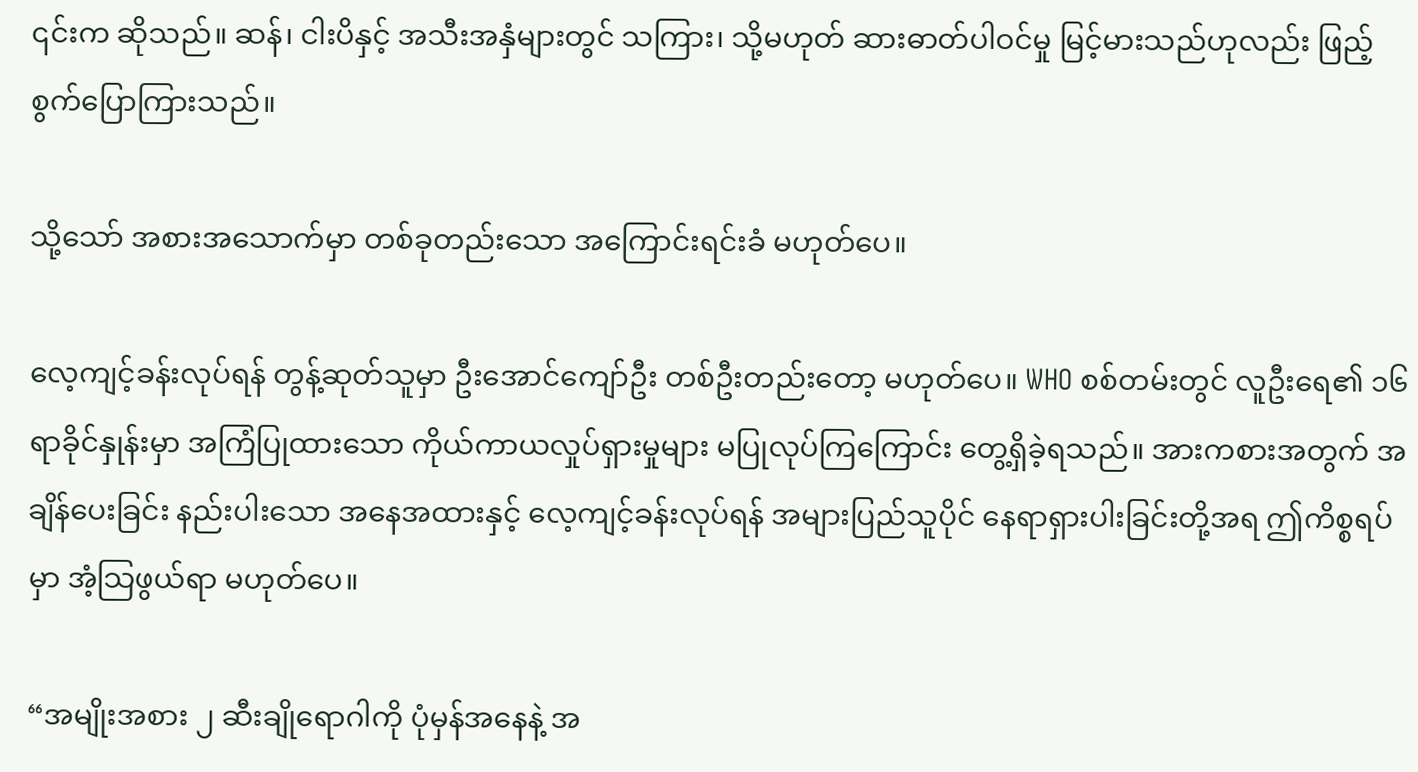၎င်းက ဆိုသည်။ ဆန်၊ ငါးပိနှင့် အသီးအနှံများတွင် သကြား၊ သို့မဟုတ် ဆားဓာတ်ပါဝင်မှု မြင့်မားသည်ဟုလည်း ဖြည့်စွက်ပြောကြားသည်။

သို့သော် အစားအသောက်မှာ တစ်ခုတည်းသော အကြောင်းရင်းခံ မဟုတ်ပေ။

လေ့ကျင့်ခန်းလုပ်ရန် တွန့်ဆုတ်သူမှာ ဦးအောင်ကျော်ဦး တစ်ဦးတည်းတော့ မဟုတ်ပေ။ WHO စစ်တမ်းတွင် လူဦးရေ၏ ၁၆ ရာခိုင်နှုန်းမှာ အကြံပြုထားသော ကိုယ်ကာယလှုပ်ရှားမှုများ မပြုလုပ်ကြကြောင်း တွေ့ရှိခဲ့ရသည်။ အားကစားအတွက် အချိန်ပေးခြင်း နည်းပါးသော အနေအထားနှင့် လေ့ကျင့်ခန်းလုပ်ရန် အများပြည်သူပိုင် နေရာရှားပါးခြင်းတို့အရ ဤကိစ္စရပ်မှာ အံ့သြဖွယ်ရာ မဟုတ်ပေ။

“အမျိုးအစား ၂ ဆီးချိုရောဂါကို ပုံမှန်အနေနဲ့ အ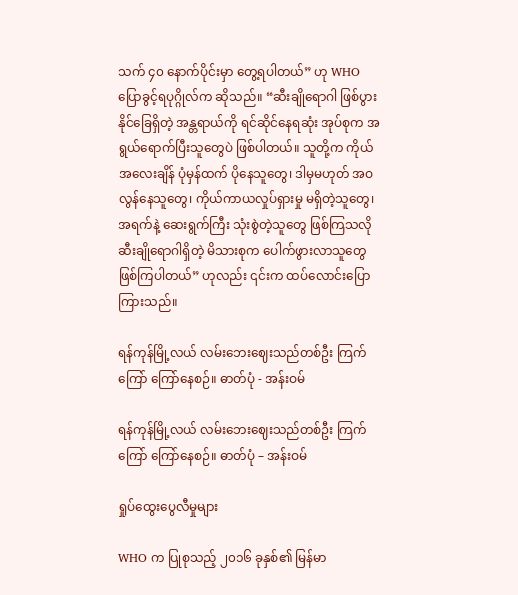သက် ၄၀ နောက်ပိုင်းမှာ တွေ့ရပါတယ်” ဟု WHO ပြောခွင့်ရပုဂ္ဂိုလ်က ဆိုသည်။ “ဆီးချိုရောဂါ ဖြစ်ပွားနိုင်ခြေရှိတဲ့ အန္တရာယ်ကို ရင်ဆိုင်နေရဆုံး အုပ်စုက အရွယ်ရောက်ပြီးသူတွေပဲ ဖြစ်ပါတယ်။ သူတို့က ကိုယ်အလေးချိန် ပုံမှန်ထက် ပိုနေသူတွေ၊ ဒါမှမဟုတ် အဝလွန်နေသူတွေ၊ ကိုယ်ကာယလှုပ်ရှားမှု မရှိတဲ့သူတွေ၊ အရက်နဲ့ ဆေးရွက်ကြီး သုံးစွဲတဲ့သူတွေ ဖြစ်ကြသလို ဆီးချိုရောဂါရှိတဲ့ မိသားစုက ပေါက်ဖွားလာသူတွေ ဖြစ်ကြပါတယ်” ဟုလည်း ၎င်းက ထပ်လောင်းပြောကြားသည်။

ရန်ကုန်မြို့လယ် လမ်းဘေးဈေးသည်တစ်ဦး ကြက်ကြော် ကြော်နေစဉ်။ ဓာတ်ပုံ - အန်းဝမ်

ရန်ကုန်မြို့လယ် လမ်းဘေးဈေးသည်တစ်ဦး ကြက်ကြော် ကြော်နေစဉ်။ ဓာတ်ပုံ – အန်းဝမ်

ရှုပ်ထွေးပွေလီမှုများ

WHO က ပြုစုသည့် ၂၀၁၆ ခုနှစ်၏ မြန်မာ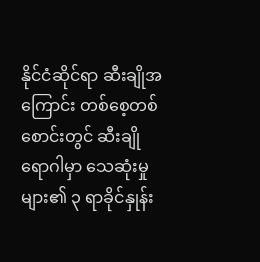နိုင်ငံဆိုင်ရာ ဆီးချိုအကြောင်း တစ်စေ့တစ်စောင်းတွင် ဆီးချိုရောဂါမှာ သေဆုံးမှုများ၏ ၃ ရာခိုင်နှုန်း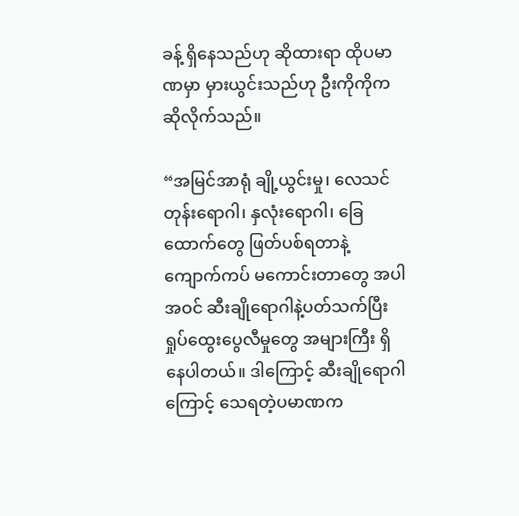ခန့် ရှိနေသည်ဟု ဆိုထားရာ ထိုပမာဏမှာ မှားယွင်းသည်ဟု ဦးကိုကိုက ဆိုလိုက်သည်။

“အမြင်အာရုံ ချို့ယွင်းမှု၊ လေသင်တုန်းရောဂါ၊ နှလုံးရောဂါ၊ ခြေထောက်တွေ ဖြတ်ပစ်ရတာနဲ့ ကျောက်ကပ် မကောင်းတာတွေ အပါအဝင် ဆီးချိုရောဂါနဲ့ပတ်သက်ပြီး ရှုပ်ထွေးပွေလီမှုတွေ အများကြီး ရှိနေပါတယ်။ ဒါကြောင့် ဆီးချိုရောဂါကြောင့် သေရတဲ့ပမာဏက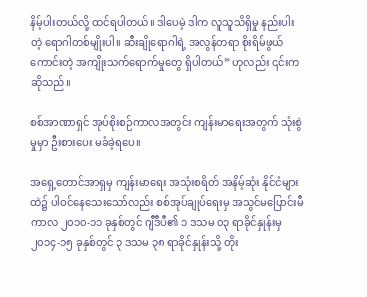နိမ့်ပါးတယ်လို့ ထင်ရပါတယ်။ ဒါပေမဲ့ ဒါက လူသူသိရှိမှု နည်းပါးတဲ့ ရောဂါတစ်မျိုးပါ။ ဆီးချိုရောဂါရဲ့ အလွန်တရာ စိုးရိမ်ဖွယ်ကောင်းတဲ့ အကျိုးသက်ရောက်မှုတွေ ရှိပါတယ်” ဟုလည်း ၎င်းက ဆိုသည်။

စစ်အာဏာရှင် အုပ်စိုးစဉ်ကာလအတွင်း ကျန်းမာရေးအတွက် သုံးစွဲမှုမှာ ဦးစားပေး မခံခဲ့ရပေ။

အရှေ့တောင်အာရှမှ ကျန်းမာရေး အသုံးစရိတ် အနိမ့်ဆုံး နိုင်ငံများထဲ၌ ပါဝင်နေသေးသော်လည်း စစ်အုပ်ချုပ်ရေးမှ အသွင်မပြောင်းမီကာလ ၂၀၁၀-၁၁ ခုနှစ်တွင် ဂျီဒီပီ၏ ၁ ဒသမ ၀၃ ရာခိုင်နှုန်းမှ ၂၀၁၄-၁၅ ခုနှစ်တွင် ၃ ဒသမ ၃၈ ရာခိုင်နှုန်းသို့ တိုး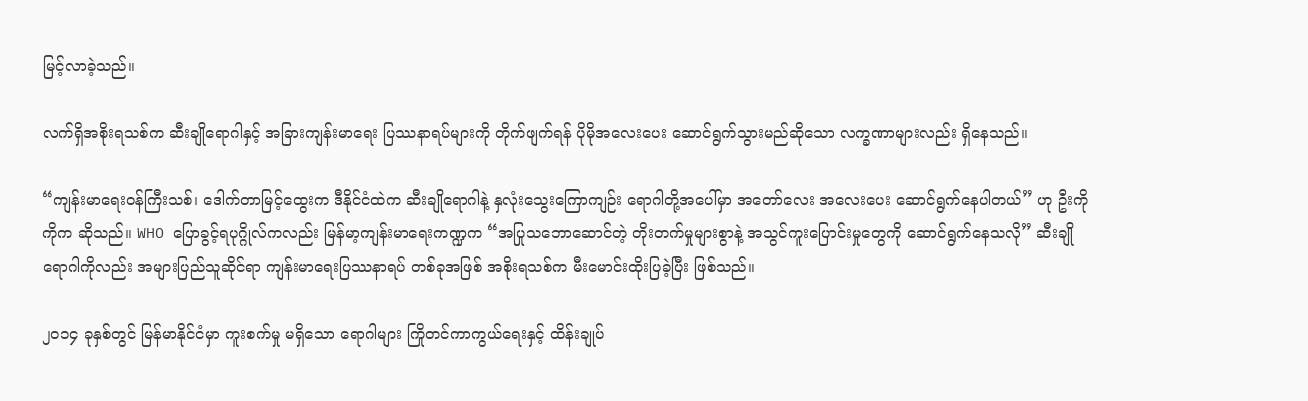မြင့်လာခဲ့သည်။

လက်ရှိအစိုးရသစ်က ဆီးချိုရောဂါနှင့် အခြားကျန်းမာရေး ပြဿနာရပ်များကို တိုက်ဖျက်ရန် ပိုမိုအလေးပေး ဆောင်ရွက်သွားမည်ဆိုသော လက္ခဏာများလည်း ရှိနေသည်။

“ကျန်းမာရေးဝန်ကြီးသစ်၊ ဒေါက်တာမြင့်ထွေးက ဒီနိုင်ငံထဲက ဆီးချိုရောဂါနဲ့ နှလုံးသွေးကြောကျဉ်း ရောဂါတို့အပေါ်မှာ အတော်လေး အလေးပေး ဆောင်ရွက်နေပါတယ်” ဟု ဦးကိုကိုက ဆိုသည်။ WHO ပြောခွင့်ရပုဂ္ဂိုလ်ကလည်း မြန်မာ့ကျန်းမာရေးကဏ္ဍက “အပြုသဘောဆောင်တဲ့ တိုးတက်မှုများစွာနဲ့ အသွင်ကူးပြောင်းမှုတွေကို ဆောင်ရွက်နေသလို” ဆီးချိုရောဂါကိုလည်း အများပြည်သူဆိုင်ရာ ကျန်းမာရေးပြဿနာရပ် တစ်ခုအဖြစ် အစိုးရသစ်က မီးမောင်းထိုးပြခဲ့ပြီး ဖြစ်သည်။

၂၀၁၄ ခုနှစ်တွင် မြန်မာနိုင်ငံမှာ ကူးစက်မှု မရှိသော ရောဂါများ ကြိုတင်ကာကွယ်ရေးနှင့် ထိန်းချုပ်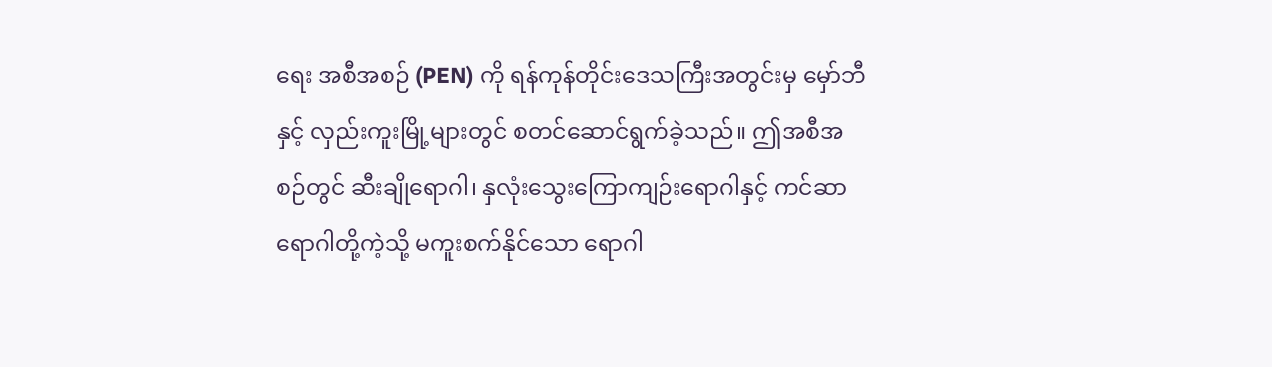ရေး အစီအစဉ် (PEN) ကို ရန်ကုန်တိုင်းဒေသကြီးအတွင်းမှ မှော်ဘီနှင့် လှည်းကူးမြို့များတွင် စတင်ဆောင်ရွက်ခဲ့သည်။ ဤအစီအစဉ်တွင် ဆီးချိုရောဂါ၊ နှလုံးသွေးကြောကျဉ်းရောဂါနှင့် ကင်ဆာရောဂါတို့ကဲ့သို့ မကူးစက်နိုင်သော ရောဂါ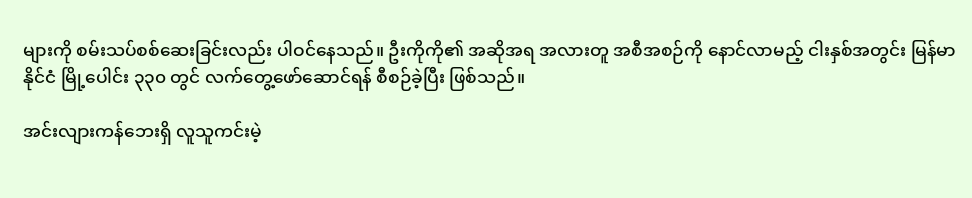များကို စမ်းသပ်စစ်ဆေးခြင်းလည်း ပါဝင်နေသည်။ ဦးကိုကို၏ အဆိုအရ အလားတူ အစီအစဉ်ကို နောင်လာမည့် ငါးနှစ်အတွင်း မြန်မာနိုင်ငံ မြို့ပေါင်း ၃၃၀ တွင် လက်တွေ့ဖော်ဆောင်ရန် စီစဉ်ခဲ့ပြီး ဖြစ်သည်။

အင်းလျားကန်ဘေးရှိ လူသူကင်းမဲ့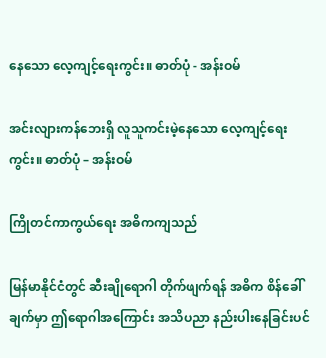နေသော လေ့ကျင့်ရေးကွင်း။ ဓာတ်ပုံ - အန်းဝမ်

အင်းလျားကန်ဘေးရှိ လူသူကင်းမဲ့နေသော လေ့ကျင့်ရေးကွင်း။ ဓာတ်ပုံ – အန်းဝမ်

ကြိုတင်ကာကွယ်ရေး အဓိကကျသည်

မြန်မာနိုင်ငံတွင် ဆီးချိုရောဂါ တိုက်ဖျက်ရန် အဓိက စိန်ခေါ်ချက်မှာ ဤရောဂါအကြောင်း အသိပညာ နည်းပါးနေခြင်းပင်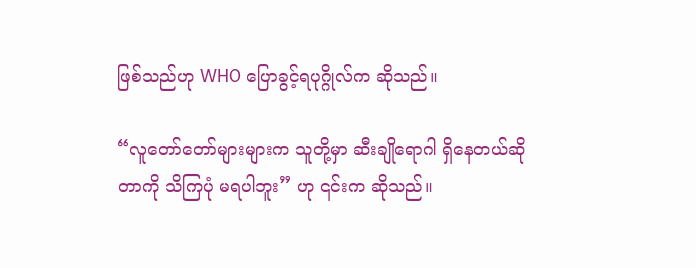ဖြစ်သည်ဟု WHO ပြောခွင့်ရပုဂ္ဂိုလ်က ဆိုသည်။

“လူတော်တော်များများက သူတို့မှာ ဆီးချိုရောဂါ ရှိနေတယ်ဆိုတာကို သိကြပုံ မရပါဘူး” ဟု ၎င်းက ဆိုသည်။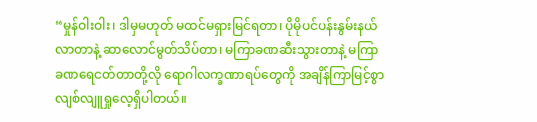“မှုန်ဝါးဝါး၊ ဒါမှမဟုတ် မထင်မရှားမြင်ရတာ၊ ပိုမိုပင်ပန်းနွမ်းနယ်လာတာနဲ့ ဆာလောင်မွတ်သိပ်တာ၊ မကြာခဏဆီးသွားတာနဲ့ မကြာခဏရေငတ်တာတို့လို ရောဂါလက္ခဏာရပ်တွေကို အချိန်ကြာမြင့်စွာ လျစ်လျူရှုလေ့ရှိပါတယ်။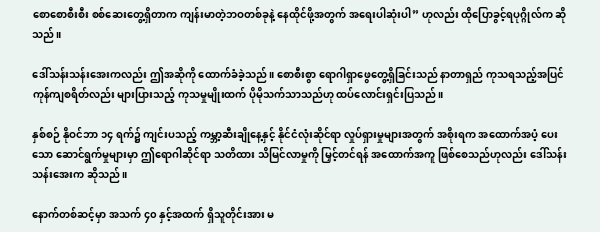စောစောစီးစီး စစ်ဆေးတွေ့ရှိတာက ကျန်းမာတဲ့ဘဝတစ်ခုနဲ့ နေထိုင်ဖို့အတွက် အရေးပါဆုံးပါ” ဟုလည်း ထိုပြောခွင့်ရပုဂ္ဂိုလ်က ဆိုသည်။

ဒေါ်သန်းသန်းအေးကလည်း ဤအဆိုကို ထောက်ခံခဲ့သည်။ စောစီးစွာ ရောဂါရှာဖွေတွေ့ရှိခြင်းသည် နာတာရှည် ကုသရသည့်အပြင် ကုန်ကျစရိတ်လည်း များပြားသည့် ကုသမှုမျိုးထက် ပိုမိုသက်သာသည်ဟု ထပ်လောင်းရှင်းပြသည်။

နှစ်စဉ် နိုဝင်ဘာ ၁၄ ရက်၌ ကျင်းပသည့် ကမ္ဘာ့ဆီးချိုနေ့နှင့် နိုင်ငံလုံးဆိုင်ရာ လှုပ်ရှားမှုများအတွက် အစိုးရက အထောက်အပံ့ ပေးသော ဆောင်ရွက်မှုများမှာ ဤရောဂါဆိုင်ရာ သတိထား သိမြင်လာမှုကို မြှင့်တင်ရန် အထောက်အကူ ဖြစ်စေသည်ဟုလည်း ဒေါ်သန်းသန်းအေးက ဆိုသည်။

နောက်တစ်ဆင့်မှာ အသက် ၄၀ နှင့်အထက် ရှိသူတိုင်းအား မ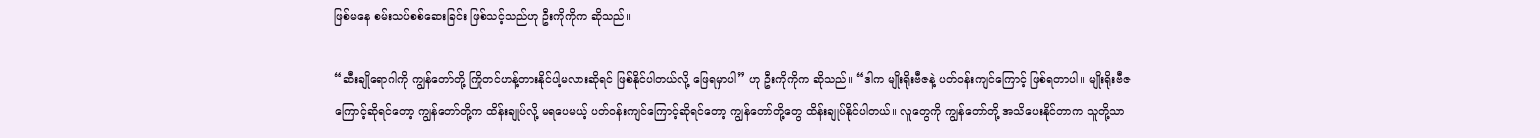ဖြစ်မနေ စမ်းသပ်စစ်ဆေးခြင်း ဖြစ်သင့်သည်ဟု ဦးကိုကိုက ဆိုသည်။

“ဆီးချိုရောဂါကို ကျွန်တော်တို့ ကြိုတင်ဟန့်တားနိုင်ပါ့မလားဆိုရင် ဖြစ်နိုင်ပါတယ်လို့ ဖြေရမှာပါ” ဟု ဦးကိုကိုက ဆိုသည်။ “ဒါက မျိုးရိုးဗီဇနဲ့ ပတ်ဝန်းကျင်ကြောင့် ဖြစ်ရတာပါ။ မျိုးရိုးဗီဇကြောင့်ဆိုရင်တော့ ကျွန်တော်တို့က ထိန်းချုပ်လို့ မရပေမယ့် ပတ်ဝန်းကျင်ကြောင့်ဆိုရင်တော့ ကျွန်တော်တို့တွေ ထိန်းချုပ်နိုင်ပါတယ်။ လူတွေကို ကျွန်တော်တို့ အသိပေးနိုင်တာက သူတို့သာ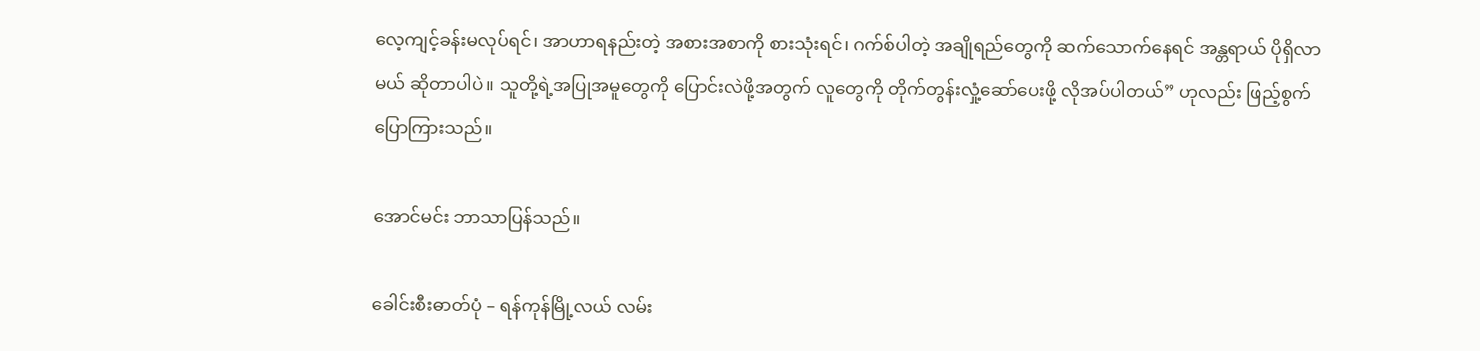လေ့ကျင့်ခန်းမလုပ်ရင်၊ အာဟာရနည်းတဲ့ အစားအစာကို စားသုံးရင်၊ ဂက်စ်ပါတဲ့ အချိုရည်တွေကို ဆက်သောက်နေရင် အန္တရာယ် ပိုရှိလာမယ် ဆိုတာပါပဲ။ သူတို့ရဲ့အပြုအမူတွေကို ပြောင်းလဲဖို့အတွက် လူတွေကို တိုက်တွန်းလှုံ့ဆော်ပေးဖို့ လိုအပ်ပါတယ်” ဟုလည်း ဖြည့်စွက်ပြောကြားသည်။

အောင်မင်း ဘာသာပြန်သည်။

ခေါင်းစီးဓာတ်ပုံ – ရန်ကုန်မြို့လယ် လမ်း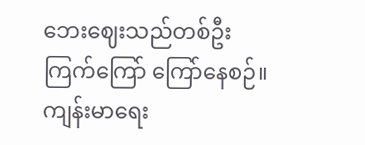ဘေးဈေးသည်တစ်ဦး ကြက်ကြော် ကြော်နေစဉ်။ ကျန်းမာရေး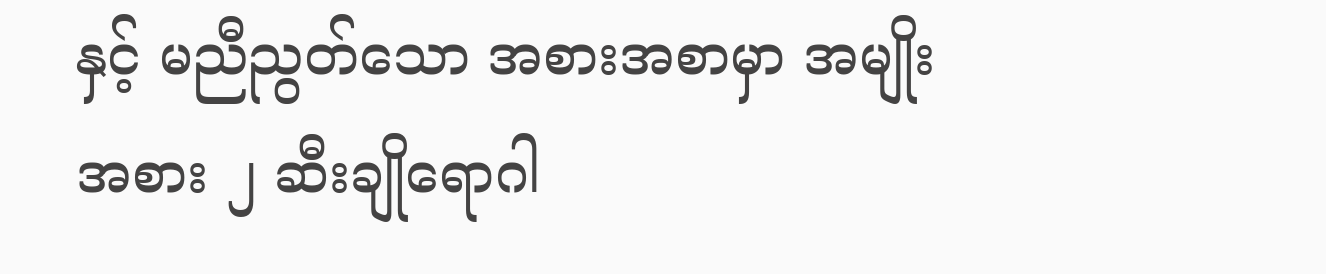နှင့် မညီညွတ်သော အစားအစာမှာ အမျိုးအစား ၂ ဆီးချိုရောဂါ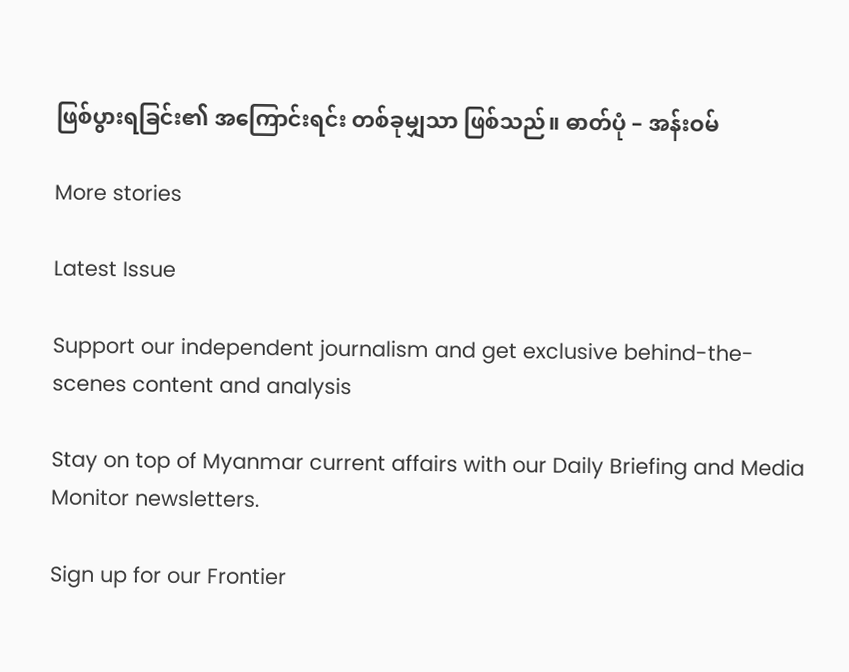ဖြစ်ပွားရခြင်း၏ အကြောင်းရင်း တစ်ခုမျှသာ ဖြစ်သည်။ ဓာတ်ပုံ – အန်းဝမ်

More stories

Latest Issue

Support our independent journalism and get exclusive behind-the-scenes content and analysis

Stay on top of Myanmar current affairs with our Daily Briefing and Media Monitor newsletters.

Sign up for our Frontier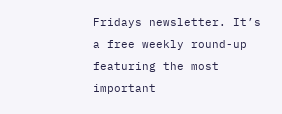Fridays newsletter. It’s a free weekly round-up featuring the most important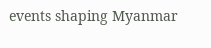events shaping Myanmar